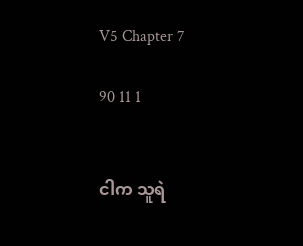V5 Chapter 7

90 11 1


ငါက သူရဲ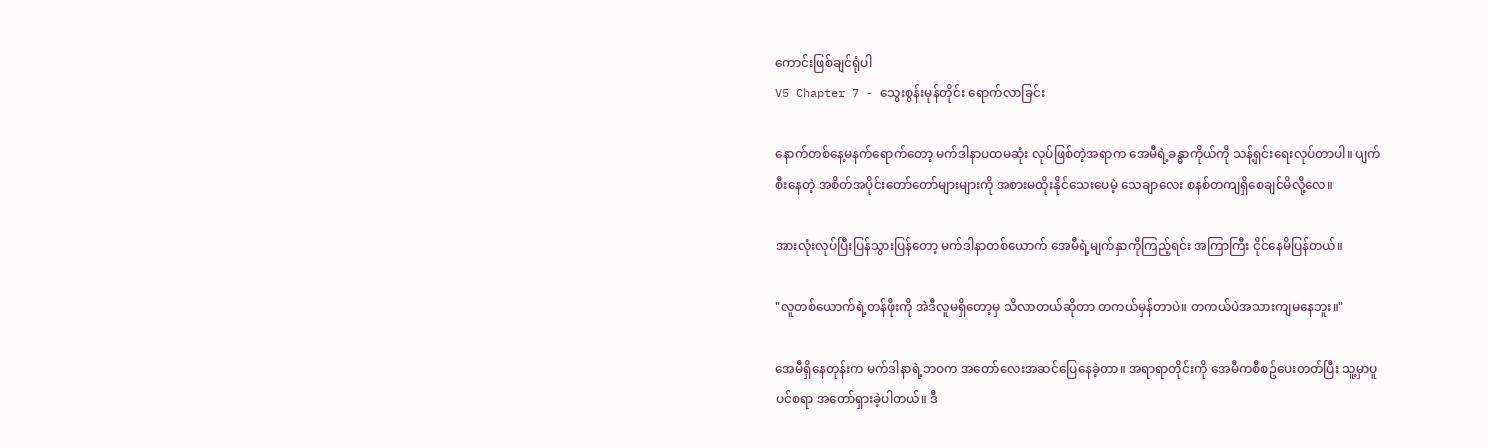ကောင်းဖြစ်ချင်ရုံပါ
V5 Chapter 7 - သွေးစွန်းမုန်တိုင်း ရောက်လာခြင်း

နောက်တစ်နေ့မနက်ရောက်တော့ မက်ဒါနာပထမဆုံး လုပ်ဖြစ်တဲ့အရာက အေမီရဲ့ခန္ဓာကိုယ်ကို သန့်ရှင်းရေးလုပ်တာပါ။ ပျက်စီးနေတဲ့ အစိတ်အပိုင်းတော်တော်များများကို အစားမထိုးနိုင်သေးပေမဲ့ သေချာလေး စနစ်တကျရှိစေချင်မိလို့လေ။

အားလုံးလုပ်ပြီးပြန်သွားပြန်တော့ မက်ဒါနာတစ်ယောက် အေမီရဲ့မျက်နှာကိုကြည့်ရင်း အကြာကြီး ငိုင်နေမိပြန်တယ်။

"လူတစ်ယောက်ရဲ့တန်ဖိုးကို အဲဒီလူမရှိတော့မှ သိလာတယ်ဆိုတာ တကယ်မှန်တာပဲ။ တကယ်ပဲအသားကျမနေဘူး။"

အေမီရှိနေတုန်းက မက်ဒါနာရဲ့ဘဝက အတော်လေးအဆင်ပြေနေခဲ့တာ။ အရာရာတိုင်းကို အေမီကစီစဥ်ပေးတတ်ပြီး သူ့မှာပူပင်စရာ အတော်ရှားခဲ့ပါတယ်။ ဒီ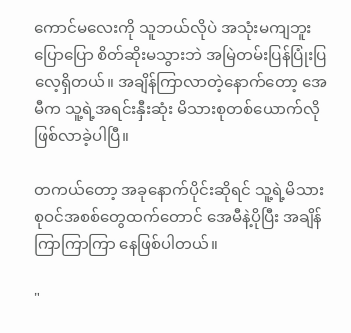ကောင်မလေးကို သူဘယ်လိုပဲ အသုံးမကျဘူးပြောပြော စိတ်ဆိုးမသွားဘဲ အမြဲတမ်းပြန်ပြုံးပြလေ့ရှိတယ်။ အချိန်ကြာလာတဲ့နောက်တော့ အေမီက သူ့ရဲ့အရင်းနှီးဆုံး မိသားစုတစ်ယောက်လို ဖြစ်လာခဲ့ပါပြီ။

တကယ်တော့ အခုနောက်ပိုင်းဆိုရင် သူ့ရဲ့မိသားစုဝင်အစစ်တွေထက်တောင် အေမီနဲ့ပိုပြီး အချိန်ကြာကြာကြာ နေဖြစ်ပါတယ်။

"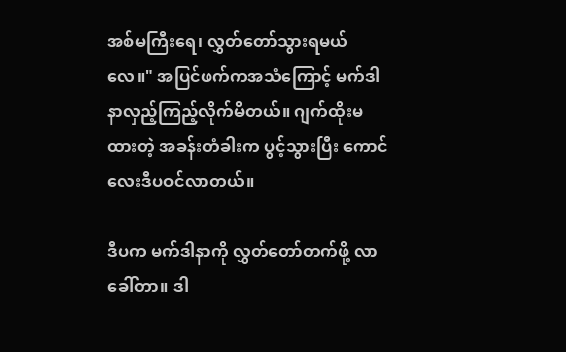အစ်မကြီးရေ၊ လွှတ်တော်သွားရမယ်လေ။" အပြင်ဖက်ကအသံကြောင့် မက်ဒါနာလှည့်ကြည့်လိုက်မိတယ်။ ဂျက်ထိုးမထားတဲ့ အခန်းတံခါးက ပွင့်သွားပြီး ကောင်လေးဒီပဝင်လာတယ်။

ဒီပက မက်ဒါနာကို လွှတ်တော်တက်ဖို့ လာခေါ်တာ။ ဒါ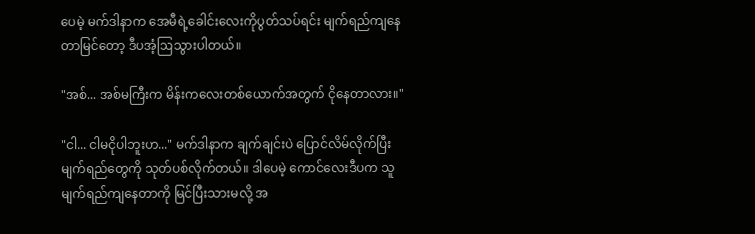ပေမဲ့ မက်ဒါနာက အေမီရဲ့ခေါင်းလေးကိုပွတ်သပ်ရင်း မျက်ရည်ကျနေတာမြင်တော့ ဒီပအံ့ဩသွားပါတယ်။

"အစ်... အစ်မကြီးက မိန်းကလေးတစ်ယောက်အတွက် ငိုနေတာလား။"

"ငါ... ငါမငိုပါဘူးဟ..." မက်ဒါနာက ချက်ချင်းပဲ ပြောင်လိမ်လိုက်ပြီး မျက်ရည်တွေကို သုတ်ပစ်လိုက်တယ်။ ဒါပေမဲ့ ကောင်လေးဒီပက သူမျက်ရည်ကျနေတာကို မြင်ပြီးသားမလို့ အ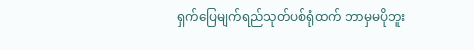ရှက်ပြေမျက်ရည်သုတ်ပစ်ရုံထက် ဘာမှမပိုဘူး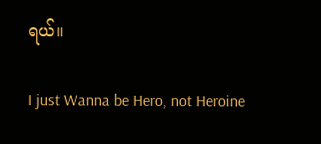ရယ်။

I just Wanna be Hero, not Heroine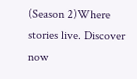(Season 2)Where stories live. Discover now